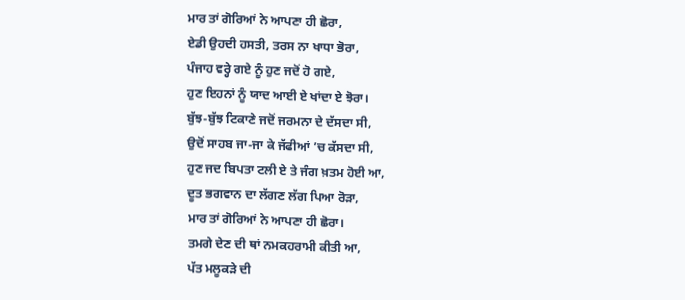ਮਾਰ ਤਾਂ ਗੋਰਿਆਂ ਨੇ ਆਪਣਾ ਹੀ ਛੋਰਾ,
ਏਡੀ ਉਹਦੀ ਹਸਤੀ, ਤਰਸ ਨਾ ਖਾਧਾ ਭੋਰਾ,
ਪੰਜਾਹ ਵਰ੍ਹੇ ਗਏ ਨੂੰ ਹੁਣ ਜਦੋਂ ਹੋ ਗਏ,
ਹੁਣ ਇਹਨਾਂ ਨੂੰ ਯਾਦ ਆਈ ਏ ਖਾਂਦਾ ਏ ਝੋਰਾ।
ਬੁੱਝ-ਬੁੱਝ ਟਿਕਾਣੇ ਜਦੋਂ ਜਰਮਨਾ ਦੇ ਦੱਸਦਾ ਸੀ,
ਉਦੋਂ ਸਾਹਬ ਜਾ-ਜਾ ਕੇ ਜੱਫੀਆਂ ’ਚ ਕੱਸਦਾ ਸੀ,
ਹੁਣ ਜਦ ਬਿਪਤਾ ਟਲੀ ਏ ਤੇ ਜੰਗ ਖ਼ਤਮ ਹੋਈ ਆ,
ਦੂਤ ਭਗਵਾਨ ਦਾ ਲੱਗਣ ਲੱਗ ਪਿਆ ਰੋੜਾ,
ਮਾਰ ਤਾਂ ਗੋਰਿਆਂ ਨੇ ਆਪਣਾ ਹੀ ਛੋਰਾ।
ਤਮਗੇ ਦੇਣ ਦੀ ਥਾਂ ਨਮਕਹਰਾਮੀ ਕੀਤੀ ਆ,
ਪੱਤ ਮਲੂਕੜੇ ਦੀ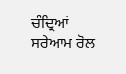ਚੰਦ੍ਰਿਆਂ ਸਰੇਆਮ ਰੋਲ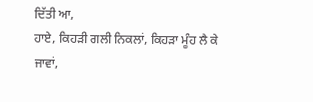ਦਿੱਤੀ ਆ,
ਹਾਏ, ਕਿਹੜੀ ਗਲੀ ਨਿਕਲਾਂ, ਕਿਹੜਾ ਮੂੰਹ ਲੈ ਕੇ ਜਾਵਾਂ,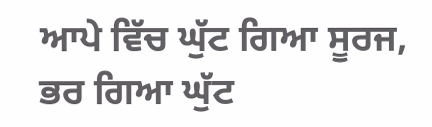ਆਪੇ ਵਿੱਚ ਘੁੱਟ ਗਿਆ ਸੂਰਜ, ਭਰ ਗਿਆ ਘੁੱਟ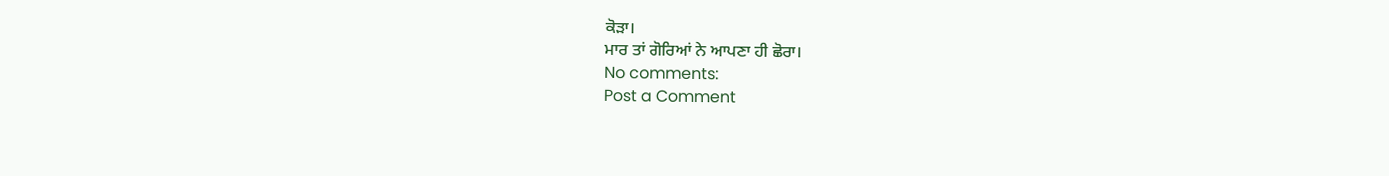ਕੋੜਾ।
ਮਾਰ ਤਾਂ ਗੋਰਿਆਂ ਨੇ ਆਪਣਾ ਹੀ ਛੋਰਾ।
No comments:
Post a Comment